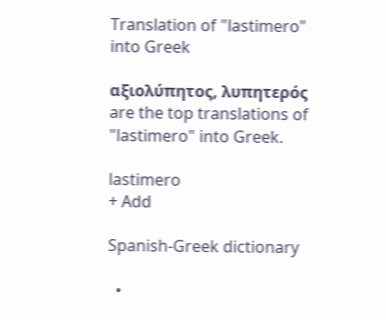Translation of "lastimero" into Greek

αξιολύπητος, λυπητερός are the top translations of "lastimero" into Greek.

lastimero
+ Add

Spanish-Greek dictionary

  •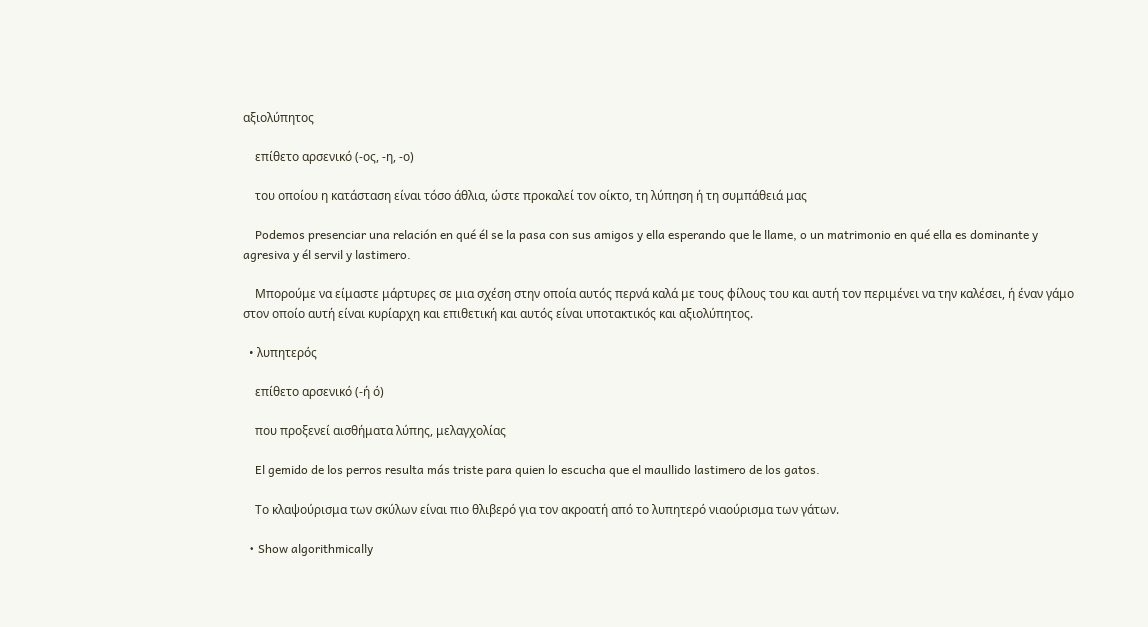αξιολύπητος

    επίθετο αρσενικό (-ος, -η, -ο)

    του οποίου η κατάσταση είναι τόσο άθλια, ώστε προκαλεί τον οίκτο, τη λύπηση ή τη συμπάθειά μας

    Podemos presenciar una relación en qué él se la pasa con sus amigos y ella esperando que le llame, o un matrimonio en qué ella es dominante y agresiva y él servil y lastimero.

    Μπορούμε να είμαστε μάρτυρες σε μια σχέση στην οποία αυτός περνά καλά με τους φίλους του και αυτή τον περιμένει να την καλέσει, ή έναν γάμο στον οποίο αυτή είναι κυρίαρχη και επιθετική και αυτός είναι υποτακτικός και αξιολύπητος.

  • λυπητερός

    επίθετο αρσενικό (-ή ό)

    που προξενεί αισθήματα λύπης, μελαγχολίας

    El gemido de los perros resulta más triste para quien lo escucha que el maullido lastimero de los gatos.

    Το κλαψούρισμα των σκύλων είναι πιο θλιβερό για τον ακροατή από το λυπητερό νιαούρισμα των γάτων.

  • Show algorithmically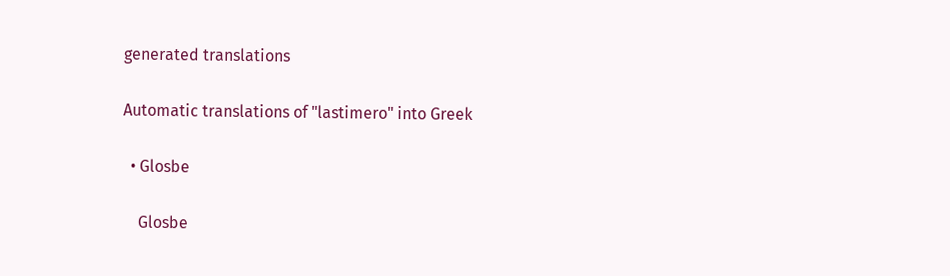generated translations

Automatic translations of "lastimero" into Greek

  • Glosbe

    Glosbe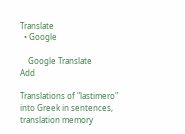Translate
  • Google

    Google Translate
Add

Translations of "lastimero" into Greek in sentences, translation memory